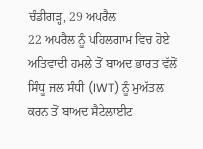ਚੰਡੀਗੜ੍ਹ, 29 ਅਪਰੈਲ
22 ਅਪਰੈਲ ਨੂੰ ਪਹਿਲਗਾਮ ਵਿਚ ਹੋਏ ਅਤਿਵਾਦੀ ਹਮਲੇ ਤੋਂ ਬਾਅਦ ਭਾਰਤ ਵੱਲੋਂ ਸਿੰਧੂ ਜਲ ਸੰਧੀ (IWT) ਨੂੰ ਮੁਅੱਤਲ ਕਰਨ ਤੋਂ ਬਾਅਦ ਸੈਟੇਲਾਈਟ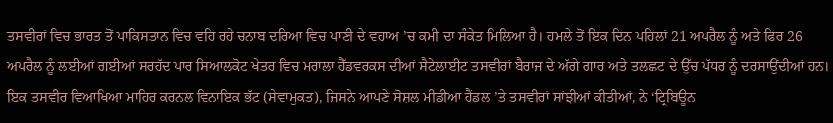ਤਸਵੀਰਾਂ ਵਿਚ ਭਾਰਤ ਤੋਂ ਪਾਕਿਸਤਾਨ ਵਿਚ ਵਹਿ ਰਹੇ ਚਨਾਬ ਦਰਿਆ ਵਿਚ ਪਾਣੀ ਦੇ ਵਹਾਅ ’ਚ ਕਮੀ ਦਾ ਸੰਕੇਤ ਮਿਲਿਆ ਹੈ। ਹਮਲੇ ਤੋਂ ਇਕ ਦਿਨ ਪਹਿਲਾਂ 21 ਅਪਰੈਲ ਨੂੰ ਅਤੇ ਫਿਰ 26 ਅਪਰੈਲ ਨੂੰ ਲਈਆਂ ਗਈਆਂ ਸਰਹੱਦ ਪਾਰ ਸਿਆਲਕੋਟ ਖੇਤਰ ਵਿਚ ਮਰਾਲਾ ਹੈੱਡਵਰਕਸ ਦੀਆਂ ਸੈਟੇਲਾਈਟ ਤਸਵੀਰਾਂ ਬੈਰਾਜ ਦੇ ਅੱਗੇ ਗਾਰ ਅਤੇ ਤਲਛਟ ਦੇ ਉੱਚ ਪੱਧਰ ਨੂੰ ਦਰਸਾਉਂਦੀਆਂ ਹਨ।
ਇਕ ਤਸਵੀਰ ਵਿਆਖਿਆ ਮਾਹਿਰ ਕਰਨਲ ਵਿਨਾਇਕ ਭੱਟ (ਸੇਵਾਮੁਕਤ), ਜਿਸਨੇ ਆਪਣੇ ਸੋਸ਼ਲ ਮੀਡੀਆ ਹੈਂਡਲ ’ਤੇ ਤਸਵੀਰਾਂ ਸਾਂਝੀਆਂ ਕੀਤੀਆਂ, ਨੇ ‘ਟ੍ਰਿਬਿਊਨ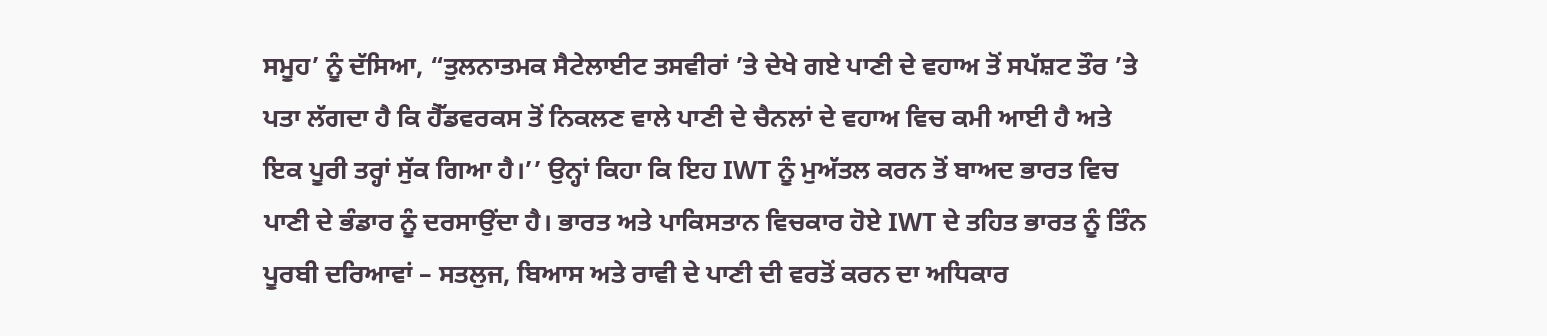ਸਮੂਹ’ ਨੂੰ ਦੱਸਿਆ, “ਤੁਲਨਾਤਮਕ ਸੈਟੇਲਾਈਟ ਤਸਵੀਰਾਂ ’ਤੇ ਦੇਖੇ ਗਏ ਪਾਣੀ ਦੇ ਵਹਾਅ ਤੋਂ ਸਪੱਸ਼ਟ ਤੌਰ ’ਤੇ ਪਤਾ ਲੱਗਦਾ ਹੈ ਕਿ ਹੈੱਡਵਰਕਸ ਤੋਂ ਨਿਕਲਣ ਵਾਲੇ ਪਾਣੀ ਦੇ ਚੈਨਲਾਂ ਦੇ ਵਹਾਅ ਵਿਚ ਕਮੀ ਆਈ ਹੈ ਅਤੇ ਇਕ ਪੂਰੀ ਤਰ੍ਹਾਂ ਸੁੱਕ ਗਿਆ ਹੈ।’’ ਉਨ੍ਹਾਂ ਕਿਹਾ ਕਿ ਇਹ IWT ਨੂੰ ਮੁਅੱਤਲ ਕਰਨ ਤੋਂ ਬਾਅਦ ਭਾਰਤ ਵਿਚ ਪਾਣੀ ਦੇ ਭੰਡਾਰ ਨੂੰ ਦਰਸਾਉਂਦਾ ਹੈ। ਭਾਰਤ ਅਤੇ ਪਾਕਿਸਤਾਨ ਵਿਚਕਾਰ ਹੋਏ IWT ਦੇ ਤਹਿਤ ਭਾਰਤ ਨੂੰ ਤਿੰਨ ਪੂਰਬੀ ਦਰਿਆਵਾਂ – ਸਤਲੁਜ, ਬਿਆਸ ਅਤੇ ਰਾਵੀ ਦੇ ਪਾਣੀ ਦੀ ਵਰਤੋਂ ਕਰਨ ਦਾ ਅਧਿਕਾਰ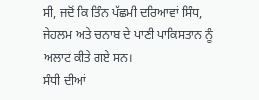ਸੀ, ਜਦੋਂ ਕਿ ਤਿੰਨ ਪੱਛਮੀ ਦਰਿਆਵਾਂ ਸਿੰਧ, ਜੇਹਲਮ ਅਤੇ ਚਨਾਬ ਦੇ ਪਾਣੀ ਪਾਕਿਸਤਾਨ ਨੂੰ ਅਲਾਟ ਕੀਤੇ ਗਏ ਸਨ।
ਸੰਧੀ ਦੀਆਂ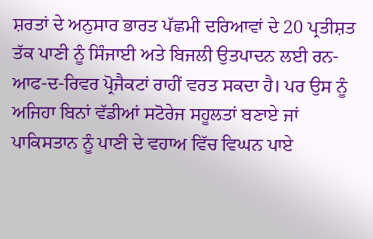ਸ਼ਰਤਾਂ ਦੇ ਅਨੁਸਾਰ ਭਾਰਤ ਪੱਛਮੀ ਦਰਿਆਵਾਂ ਦੇ 20 ਪ੍ਰਤੀਸ਼ਤ ਤੱਕ ਪਾਣੀ ਨੂੰ ਸਿੰਜਾਈ ਅਤੇ ਬਿਜਲੀ ਉਤਪਾਦਨ ਲਈ ਰਨ-ਆਫ-ਦ-ਰਿਵਰ ਪ੍ਰੋਜੈਕਟਾਂ ਰਾਹੀਂ ਵਰਤ ਸਕਦਾ ਹੈ। ਪਰ ਉਸ ਨੂੰ ਅਜਿਹਾ ਬਿਨਾਂ ਵੱਡੀਆਂ ਸਟੋਰੇਜ ਸਹੂਲਤਾਂ ਬਣਾਏ ਜਾਂ ਪਾਕਿਸਤਾਨ ਨੂੰ ਪਾਣੀ ਦੇ ਵਹਾਅ ਵਿੱਚ ਵਿਘਨ ਪਾਏ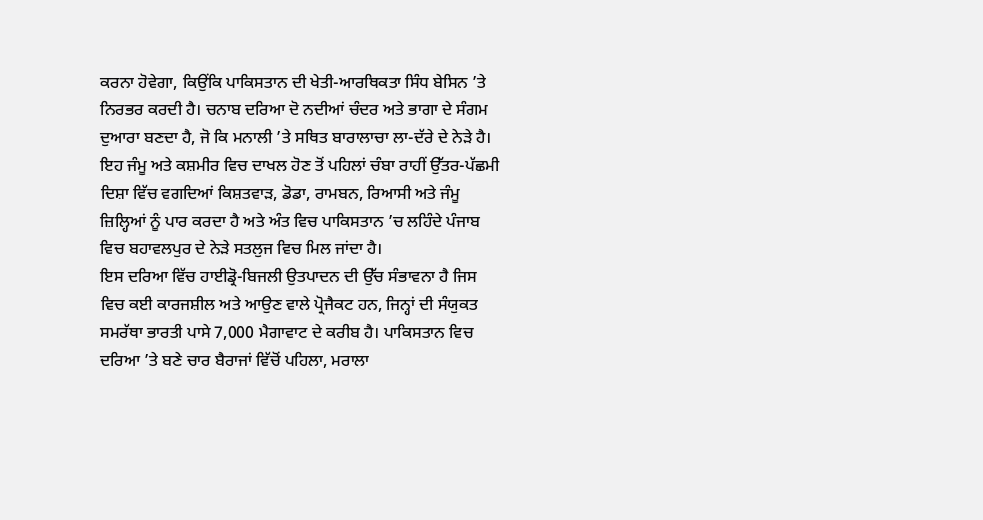ਕਰਨਾ ਹੋਵੇਗਾ, ਕਿਉਂਕਿ ਪਾਕਿਸਤਾਨ ਦੀ ਖੇਤੀ-ਆਰਥਿਕਤਾ ਸਿੰਧ ਬੇਸਿਨ ’ਤੇ ਨਿਰਭਰ ਕਰਦੀ ਹੈ। ਚਨਾਬ ਦਰਿਆ ਦੋ ਨਦੀਆਂ ਚੰਦਰ ਅਤੇ ਭਾਗਾ ਦੇ ਸੰਗਮ ਦੁਆਰਾ ਬਣਦਾ ਹੈ, ਜੋ ਕਿ ਮਨਾਲੀ ’ਤੇ ਸਥਿਤ ਬਾਰਾਲਾਚਾ ਲਾ-ਦੱਰੇ ਦੇ ਨੇੜੇ ਹੈ। ਇਹ ਜੰਮੂ ਅਤੇ ਕਸ਼ਮੀਰ ਵਿਚ ਦਾਖਲ ਹੋਣ ਤੋਂ ਪਹਿਲਾਂ ਚੰਬਾ ਰਾਹੀਂ ਉੱਤਰ-ਪੱਛਮੀ ਦਿਸ਼ਾ ਵਿੱਚ ਵਗਦਿਆਂ ਕਿਸ਼ਤਵਾੜ, ਡੋਡਾ, ਰਾਮਬਨ, ਰਿਆਸੀ ਅਤੇ ਜੰਮੂ ਜ਼ਿਲ੍ਹਿਆਂ ਨੂੰ ਪਾਰ ਕਰਦਾ ਹੈ ਅਤੇ ਅੰਤ ਵਿਚ ਪਾਕਿਸਤਾਨ ’ਚ ਲਹਿੰਦੇ ਪੰਜਾਬ ਵਿਚ ਬਹਾਵਲਪੁਰ ਦੇ ਨੇੜੇ ਸਤਲੁਜ ਵਿਚ ਮਿਲ ਜਾਂਦਾ ਹੈ।
ਇਸ ਦਰਿਆ ਵਿੱਚ ਹਾਈਡ੍ਰੋ-ਬਿਜਲੀ ਉਤਪਾਦਨ ਦੀ ਉੱਚ ਸੰਭਾਵਨਾ ਹੈ ਜਿਸ ਵਿਚ ਕਈ ਕਾਰਜਸ਼ੀਲ ਅਤੇ ਆਉਣ ਵਾਲੇ ਪ੍ਰੋਜੈਕਟ ਹਨ, ਜਿਨ੍ਹਾਂ ਦੀ ਸੰਯੁਕਤ ਸਮਰੱਥਾ ਭਾਰਤੀ ਪਾਸੇ 7,000 ਮੈਗਾਵਾਟ ਦੇ ਕਰੀਬ ਹੈ। ਪਾਕਿਸਤਾਨ ਵਿਚ ਦਰਿਆ ’ਤੇ ਬਣੇ ਚਾਰ ਬੈਰਾਜਾਂ ਵਿੱਚੋਂ ਪਹਿਲਾ, ਮਰਾਲਾ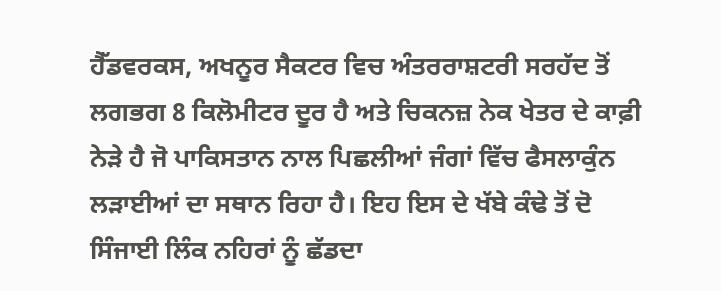ਹੈੱਡਵਰਕਸ, ਅਖਨੂਰ ਸੈਕਟਰ ਵਿਚ ਅੰਤਰਰਾਸ਼ਟਰੀ ਸਰਹੱਦ ਤੋਂ ਲਗਭਗ 8 ਕਿਲੋਮੀਟਰ ਦੂਰ ਹੈ ਅਤੇ ਚਿਕਨਜ਼ ਨੇਕ ਖੇਤਰ ਦੇ ਕਾਫ਼ੀ ਨੇੜੇ ਹੈ ਜੋ ਪਾਕਿਸਤਾਨ ਨਾਲ ਪਿਛਲੀਆਂ ਜੰਗਾਂ ਵਿੱਚ ਫੈਸਲਾਕੁੰਨ ਲੜਾਈਆਂ ਦਾ ਸਥਾਨ ਰਿਹਾ ਹੈ। ਇਹ ਇਸ ਦੇ ਖੱਬੇ ਕੰਢੇ ਤੋਂ ਦੋ ਸਿੰਜਾਈ ਲਿੰਕ ਨਹਿਰਾਂ ਨੂੰ ਛੱਡਦਾ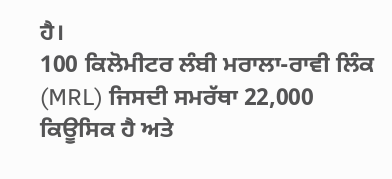ਹੈ।
100 ਕਿਲੋਮੀਟਰ ਲੰਬੀ ਮਰਾਲਾ-ਰਾਵੀ ਲਿੰਕ (MRL) ਜਿਸਦੀ ਸਮਰੱਥਾ 22,000 ਕਿਊਸਿਕ ਹੈ ਅਤੇ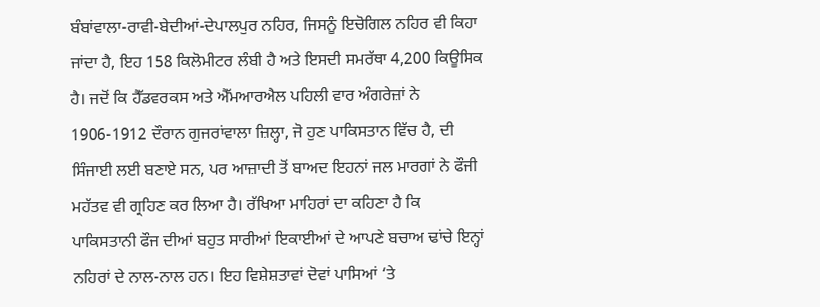ਬੰਬਾਂਵਾਲਾ-ਰਾਵੀ-ਬੇਦੀਆਂ-ਦੇਪਾਲਪੁਰ ਨਹਿਰ, ਜਿਸਨੂੰ ਇਚੋਗਿਲ ਨਹਿਰ ਵੀ ਕਿਹਾ ਜਾਂਦਾ ਹੈ, ਇਹ 158 ਕਿਲੋਮੀਟਰ ਲੰਬੀ ਹੈ ਅਤੇ ਇਸਦੀ ਸਮਰੱਥਾ 4,200 ਕਿਊਸਿਕ ਹੈ। ਜਦੋਂ ਕਿ ਹੈੱਡਵਰਕਸ ਅਤੇ ਐੱਮਆਰਐਲ ਪਹਿਲੀ ਵਾਰ ਅੰਗਰੇਜ਼ਾਂ ਨੇ 1906-1912 ਦੌਰਾਨ ਗੁਜਰਾਂਵਾਲਾ ਜ਼ਿਲ੍ਹਾ, ਜੋ ਹੁਣ ਪਾਕਿਸਤਾਨ ਵਿੱਚ ਹੈ, ਦੀ ਸਿੰਜਾਈ ਲਈ ਬਣਾਏ ਸਨ, ਪਰ ਆਜ਼ਾਦੀ ਤੋਂ ਬਾਅਦ ਇਹਨਾਂ ਜਲ ਮਾਰਗਾਂ ਨੇ ਫੌਜੀ ਮਹੱਤਵ ਵੀ ਗ੍ਰਹਿਣ ਕਰ ਲਿਆ ਹੈ। ਰੱਖਿਆ ਮਾਹਿਰਾਂ ਦਾ ਕਹਿਣਾ ਹੈ ਕਿ ਪਾਕਿਸਤਾਨੀ ਫੌਜ ਦੀਆਂ ਬਹੁਤ ਸਾਰੀਆਂ ਇਕਾਈਆਂ ਦੇ ਆਪਣੇ ਬਚਾਅ ਢਾਂਚੇ ਇਨ੍ਹਾਂ ਨਹਿਰਾਂ ਦੇ ਨਾਲ-ਨਾਲ ਹਨ। ਇਹ ਵਿਸ਼ੇਸ਼ਤਾਵਾਂ ਦੋਵਾਂ ਪਾਸਿਆਂ ‘ਤੇ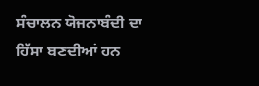ਸੰਚਾਲਨ ਯੋਜਨਾਬੰਦੀ ਦਾ ਹਿੱਸਾ ਬਣਦੀਆਂ ਹਨ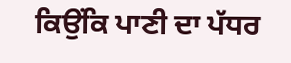ਕਿਉਂਕਿ ਪਾਣੀ ਦਾ ਪੱਧਰ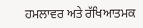ਹਮਲਾਵਰ ਅਤੇ ਰੱਖਿਆਤਮਕ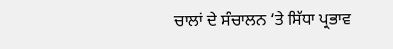ਚਾਲਾਂ ਦੇ ਸੰਚਾਲਨ ‘ਤੇ ਸਿੱਧਾ ਪ੍ਰਭਾਵ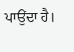ਪਾਉਂਦਾ ਹੈ।